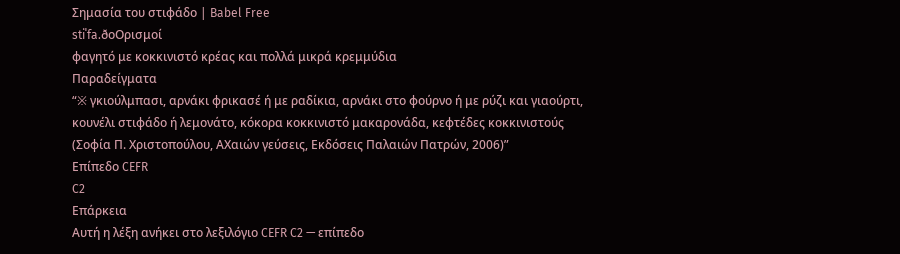Σημασία του στιφάδο | Babel Free
stiˈfa.ðoΟρισμοί
φαγητό με κοκκινιστό κρέας και πολλά μικρά κρεμμύδια
Παραδείγματα
“※ γκιούλμπασι, αρνάκι φρικασέ ή με ραδίκια, αρνάκι στο φούρνο ή με ρύζι και γιαούρτι, κουνέλι στιφάδο ή λεμονάτο, κόκορα κοκκινιστό μακαρονάδα, κεφτέδες κοκκινιστούς (Σοφία Π. Χριστοπούλου, ΑΧαιών γεύσεις, Εκδόσεις Παλαιών Πατρών, 2006)”
Επίπεδο CEFR
C2
Επάρκεια
Αυτή η λέξη ανήκει στο λεξιλόγιο CEFR C2 — επίπεδο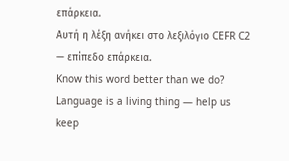επάρκεια.
Αυτή η λέξη ανήκει στο λεξιλόγιο CEFR C2 — επίπεδο επάρκεια.
Know this word better than we do? Language is a living thing — help us keep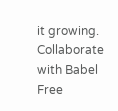it growing. Collaborate with Babel Free